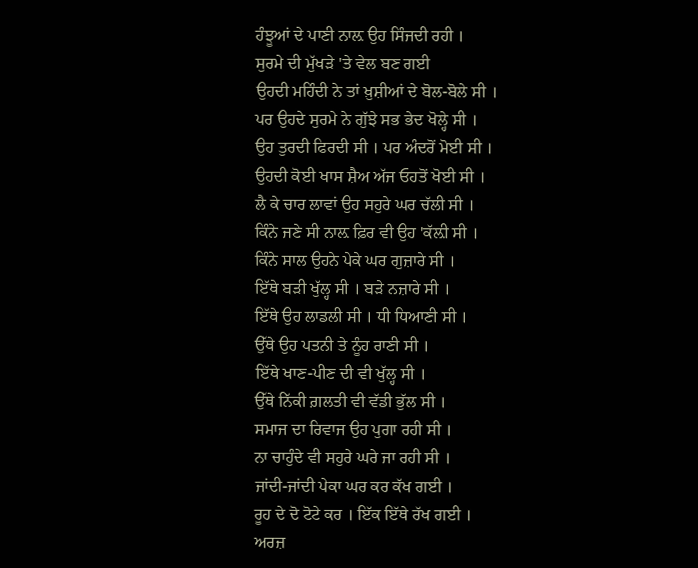ਹੰਝੂਆਂ ਦੇ ਪਾਣੀ ਨਾਲ਼ ਉਹ ਸਿੰਜਦੀ ਰਹੀ ।
ਸੁਰਮੇ ਦੀ ਮੁੱਖੜੇ 'ਤੇ ਵੇਲ ਬਣ ਗਈ
ਉਹਦੀ ਮਹਿੰਦੀ ਨੇ ਤਾਂ ਖ਼ੁਸ਼ੀਆਂ ਦੇ ਬੋਲ-ਬੋਲੇ ਸੀ ।
ਪਰ ਉਹਦੇ ਸੁਰਮੇ ਨੇ ਗੁੱਝੇ ਸਭ ਭੇਦ ਖੋਲ੍ਹੇ ਸੀ ।
ਉਹ ਤੁਰਦੀ ਫਿਰਦੀ ਸੀ । ਪਰ ਅੰਦਰੋਂ ਮੋਈ ਸੀ ।
ਉਹਦੀ ਕੋਈ ਖਾਸ ਸ਼ੈਅ ਅੱਜ ਓਹਤੋਂ ਖੋਈ ਸੀ ।
ਲੈ ਕੇ ਚਾਰ ਲਾਵਾਂ ਉਹ ਸਹੁਰੇ ਘਰ ਚੱਲੀ ਸੀ ।
ਕਿੰਨੇ ਜਣੇ ਸੀ ਨਾਲ਼ ਫ਼ਿਰ ਵੀ ਉਹ 'ਕੱਲ਼ੀ ਸੀ ।
ਕਿੰਨੇ ਸਾਲ ਉਹਨੇ ਪੇਕੇ ਘਰ ਗੁਜ਼ਾਰੇ ਸੀ ।
ਇੱਥੇ ਬੜੀ ਖੁੱਲ੍ਹ ਸੀ । ਬੜੇ ਨਜ਼ਾਰੇ ਸੀ ।
ਇੱਥੇ ਉਹ ਲਾਡਲੀ ਸੀ । ਧੀ ਧਿਆਣੀ ਸੀ ।
ਉੱਥੇ ਉਹ ਪਤਨੀ ਤੇ ਨੂੰਹ ਰਾਣੀ ਸੀ ।
ਇੱਥੇ ਖਾਣ-ਪੀਣ ਦੀ ਵੀ ਖੁੱਲ੍ਹ ਸੀ ।
ਉੱਥੇ ਨਿੱਕੀ ਗ਼ਲਤੀ ਵੀ ਵੱਡੀ ਭੁੱਲ ਸੀ ।
ਸਮਾਜ ਦਾ ਰਿਵਾਜ ਉਹ ਪੁਗਾ ਰਹੀ ਸੀ ।
ਨਾ ਚਾਹੁੰਦੇ ਵੀ ਸਹੁਰੇ ਘਰੇ ਜਾ ਰਹੀ ਸੀ ।
ਜਾਂਦੀ-ਜਾਂਦੀ ਪੇਕਾ ਘਰ ਕਰ ਕੱਖ ਗਈ ।
ਰੂਹ ਦੇ ਦੋ ਟੋਟੇ ਕਰ । ਇੱਕ ਇੱਥੇ ਰੱਖ ਗਈ ।
ਅਰਜ਼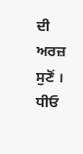ਦੀ ਅਰਜ਼ ਸੁਣੋਂ । ਧੀਓ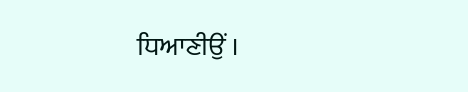ਧਿਆਣੀਉਂ ।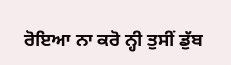ਰੋਇਆ ਨਾ ਕਰੋ ਨ੍ਹੀ ਤੁਸੀਂ ਡੁੱਬ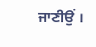ਜਾਣੀਉਂ ।